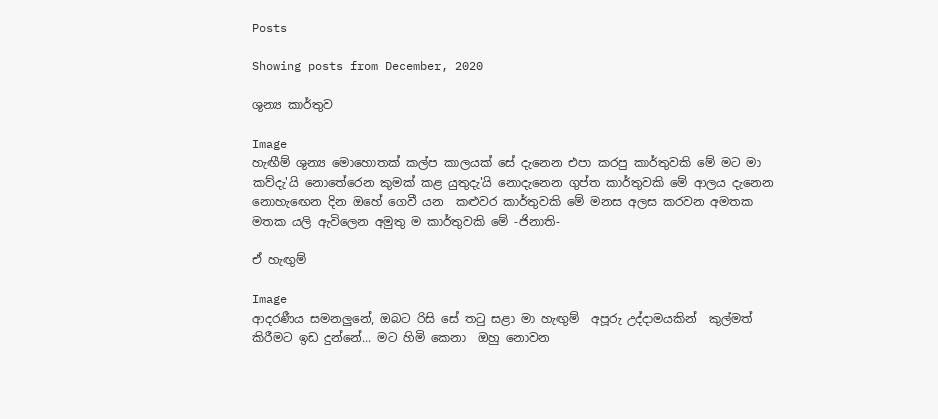Posts

Showing posts from December, 2020

ශුන්‍ය කාර්තුව

Image
හැඟීම් ශුන්‍ය මොහොතක් කල්ප කාලයක් සේ දැනෙන එපා කරපු කාර්තුවකි මේ මට මා කව්දැ'යි නොතේරෙන කුමක් කළ යුතුදැ'යි නොදැනෙන ගුප්ත කාර්තුවකි මේ ආලය දැනෙන නොහැඟෙන දින ඔහේ ගෙවී යන  කළුවර කාර්තුවකි මේ මනස අලස කරවන අමතක මතක යලි ඇවිලෙන අමුතු ම කාර්තුවකි මේ -ජිනාති-

ඒ හැඟුම්

Image
ආදරණීය සමනලුනේ, ඔබට රිසි සේ තටු සළා මා හැඟුම්  අපූරු උද්දාමයකින්  කුල්මත් කිරීමට ඉඩ දුන්නේ... මට හිමි කෙනා  ඔහු නොවන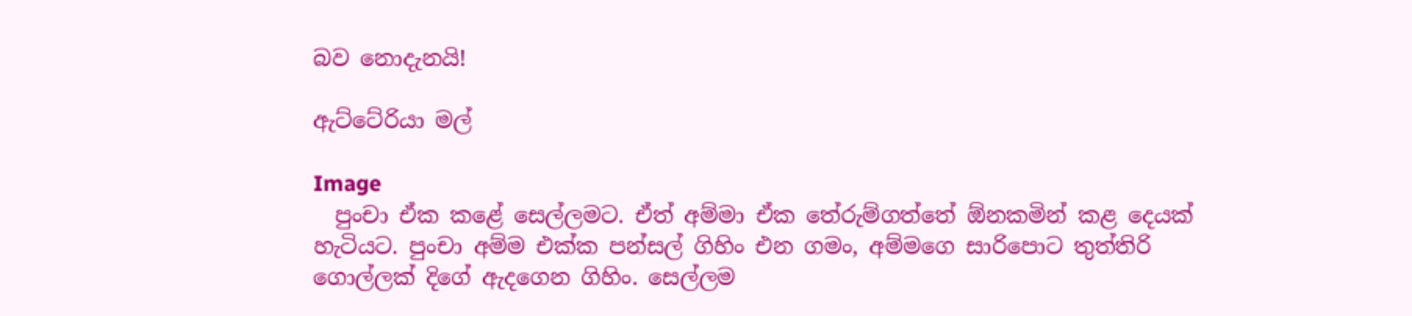බව නොදැනයි!

ඇට්ටේරියා මල්

Image
  පුංචා ඒක කළේ සෙල්ලමට. ඒත් අම්මා ඒක තේරුම්ගත්තේ ඕනකමින් කළ දෙයක් හැටියට. පුංචා අම්ම එක්ක පන්සල් ගිහිං එන ගමං, අම්මගෙ සාරිපොට තුත්තිරි ගොල්ලක් දිගේ ඇදගෙන ගිහිං. සෙල්ලම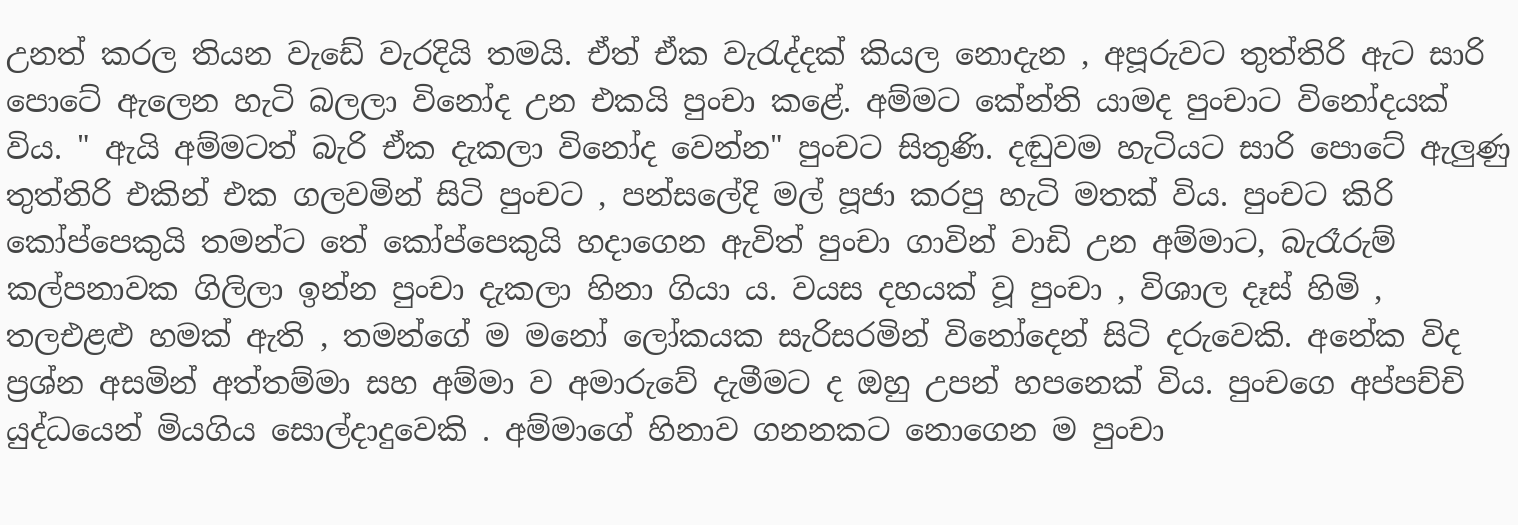උනත් කරල තියන වැඩේ වැරදියි තමයි. ඒත් ඒක වැරැද්දක් කියල නොදැන , අපූරුවට තුත්තිරි ඇට සාරි පොටේ ඇලෙන හැටි බලලා විනෝද උන එකයි පුංචා කළේ. අම්මට කේන්ති යාමද පුංචාට විනෝදයක් විය. " ඇයි අම්මටත් බැරි ඒක දැකලා විනෝද වෙන්න" පුංචට සිතුණි. දඬුවම හැටියට සාරි පොටේ ඇලුණු තුත්තිරි එකින් එක ගලවමින් සිටි පුංචට , පන්සලේදි මල් පූජා කරපු හැටි මතක් විය. පුංචට කිරි කෝප්පෙකුයි තමන්ට තේ කෝප්පෙකුයි හදාගෙන ඇවිත් පුංචා ගාවින් වාඩි උන අම්මාට, බැරෑරුම් කල්පනාවක ගිලිලා ඉන්න පුංචා දැකලා හිනා ගියා ය. වයස දහයක් වූ පුංචා , විශාල දෑස් හිමි , තලඑළළු හමක් ඇති , තමන්ගේ ම මනෝ ලෝකයක සැරිසරමින් විනෝදෙන් සිටි දරුවෙකි. අනේක විද ප්‍රශ්න අසමින් අත්තම්මා සහ අම්මා ව අමාරුවේ දැමීමට ද ඔහු උපන් හපනෙක් විය. පුංචගෙ අප්පච්චි යුද්ධයෙන් මියගිය සොල්දාදුවෙකි . අම්මාගේ හිනාව ගනනකට නොගෙන ම පුංචා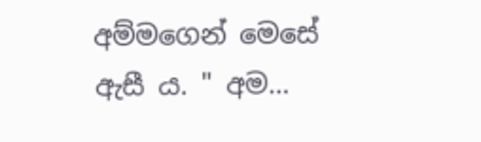අම්මගෙන් මෙසේ ඇසී ය. " අම...